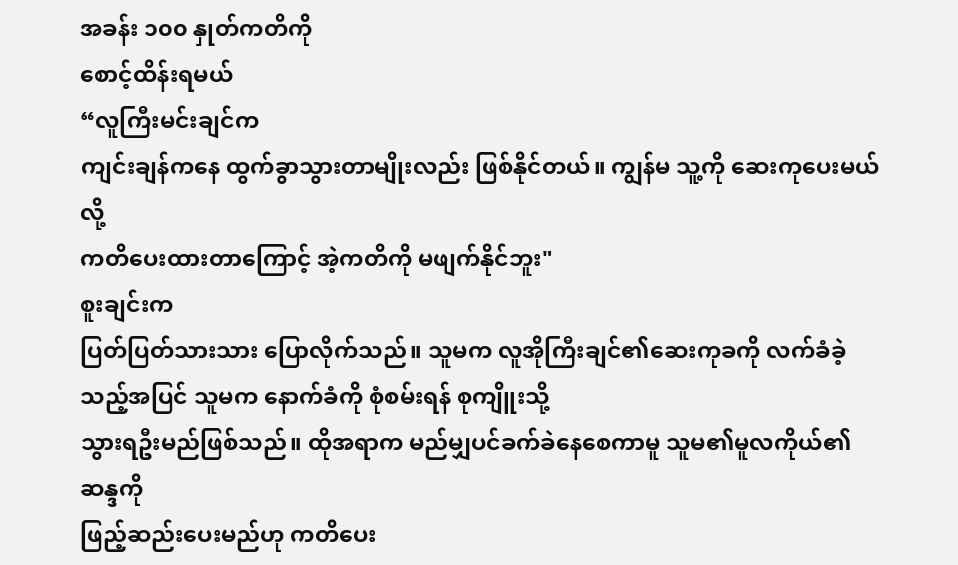အခန်း ၁၀၀ နှုတ်ကတိကို
စောင့်ထိန်းရမယ်
“လူကြီးမင်းချင်က
ကျင်းချန်ကနေ ထွက်ခွာသွားတာမျိုးလည်း ဖြစ်နိုင်တယ်။ ကျွန်မ သူ့ကို ဆေးကုပေးမယ်လို့
ကတိပေးထားတာကြောင့် အဲ့ကတိကို မဖျက်နိုင်ဘူး"
စူးချင်းက
ပြတ်ပြတ်သားသား ပြောလိုက်သည်။ သူမက လူအိုကြီးချင်၏ဆေးကုခကို လက်ခံခဲ့သည့်အပြင် သူမက နောက်ခံကို စုံစမ်းရန် စုကျိူးသို့
သွားရဦးမည်ဖြစ်သည်။ ထိုအရာက မည်မျှပင်ခက်ခဲနေစေကာမူ သူမ၏မူလကိုယ်၏ဆန္ဒကို
ဖြည့်ဆည်းပေးမည်ဟု ကတိပေး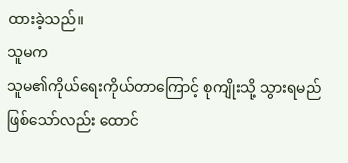ထားခဲ့သည်။
သူမက
သူမ၏ကိုယ်ရေးကိုယ်တာကြောင့် စုကျိုးသို့ သွားရမည် ဖြစ်သော်လည်း ထောင်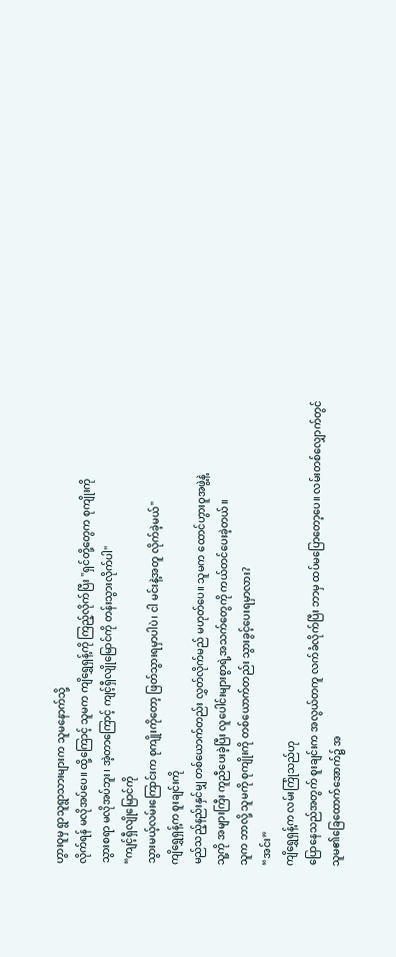ဟွားဝူမှ ရွာသူရွာသားများက သူမနောက်သို့
လိုက်ရန် မလိုအပ်ပေ။ ထို့ကြောင့် သူမက ကျိရွှေရှန့်ကို ကြည့်လိုက်ပြီး "ရှင်တို့တွေက စုကျိုးကို
သွားစရာ မလိုအပ်ဘူး၊ အဲ့တာကြောင့် ကျင့်ရှီလျိုမြောင်ကို တန်းသွားလိုက်ပါ"
“ကျင့်ရှီလျိုမြောင်ကို
သွားမယ့်လမ်းကြောင်းက စုကျိုးကိုတော့ ဖြတ်သွားရမှာပါပဲ၊ ငါ မင်းနဲ့အတူ လိုက်ခဲ့မယ်"
ကျိရွှေရှန့်က စူးချင်းကို
မည်သည့်နည်းနှင်မျှ တစ်ယောက်တည်း လွှတ်လိုက်မည် မဟုတ်ပေ။ သူမက ထောင်ဟွားဝူအဖွဲ့နဲ့
သူ့ကို အများကြီး ကူညီပေးခဲ့ပြီး လူပေါင်းများစွာရဲ့အသက်တွေကို ကယ်တင်ပေးခဲ့တယ်။
သူက ဘာလို့ သူမကို စုကျိုးကို တစ်ယောက်တည်း သွားခွင့်ပေးရမှာလား?
“အင်း”
ကျိရွှေရှန့်က လမ်းကြုံသည်ဟု
ပြောနေသည်အတွက် စူးချင်းက အလွယ်တကူ လက်ခံလိုက်ပြီး ဘာမှ ထပ်မပြောတော့ပေ။ လမ်းတစ်လျှောက်တွင်
သူမ၏ခြေထောက်အောက်၌ အ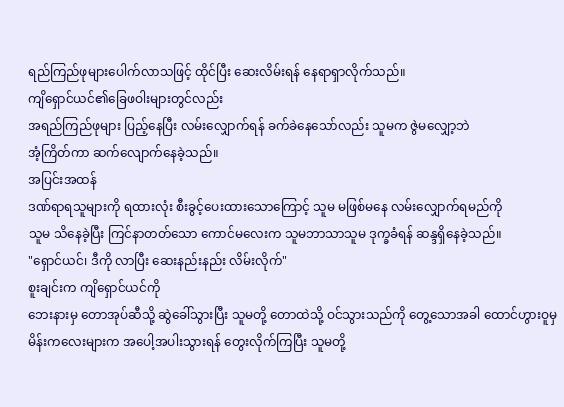ရည်ကြည်ဖုများပေါက်လာသဖြင့် ထိုင်ပြီး ဆေးလိမ်းရန် နေရာရှာလိုက်သည်။
ကျိရှောင်ယင်၏ခြေဖဝါးများတွင်လည်း
အရည်ကြည်ဖုများ ပြည့်နေပြီး လမ်းလျှောက်ရန် ခက်ခဲနေသော်လည်း သူမက ဇွဲမလျှော့ဘဲ
အံ့ကြိတ်ကာ ဆက်လျောက်နေခဲ့သည်။
အပြင်းအထန်
ဒဏ်ရာရသူများကို ရထားလုံး စီးခွင့်ပေးထားသောကြောင့် သူမ မဖြစ်မနေ လမ်းလျှောက်ရမည်ကို
သူမ သိနေခဲ့ပြီး ကြင်နာတတ်သော ကောင်မလေးက သူမဘာသာသူမ ဒုက္ခခံရန် ဆန္ဒရှိနေခဲ့သည်။
"ရှောင်ယင်၊ ဒီကို လာပြီး ဆေးနည်းနည်း လိမ်းလိုက်"
စူးချင်းက ကျိရှောင်ယင်ကို
ဘေးနားမှ တောအုပ်ဆီသို့ ဆွဲခေါ်သွားပြီး သူမတို့ တောထဲသို့ ဝင်သွားသည်ကို တွေ့သောအခါ ထောင်ဟွားဝူမှ
မိန်းကလေးများက အပေါ့အပါးသွားရန် တွေးလိုက်ကြပြီး သူမတို့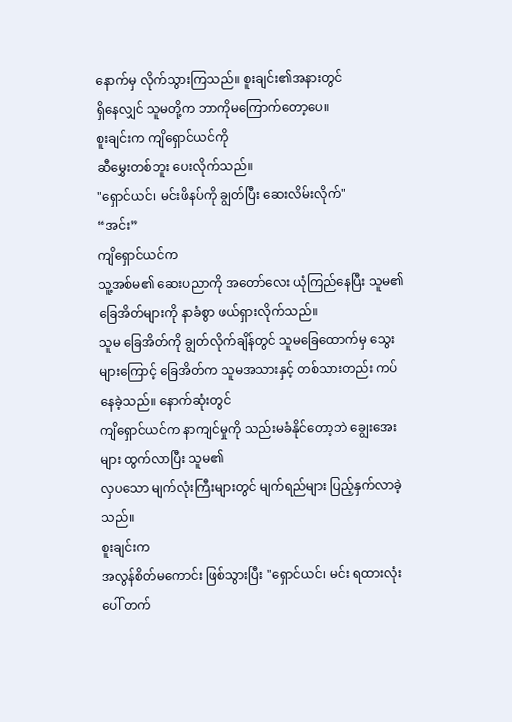နောက်မှ လိုက်သွားကြသည်။ စူးချင်း၏အနားတွင်
ရှိနေလျှင် သူမတို့က ဘာကိုမကြောက်တော့ပေ။
စူးချင်းက ကျိရှောင်ယင်ကို
ဆီမွှေးတစ်ဘူး ပေးလိုက်သည်။
"ရှောင်ယင်၊ မင်းဖိနပ်ကို ချွတ်ပြီး ဆေးလိမ်းလိုက်"
“အင်း”
ကျိရှောင်ယင်က
သူ့အစ်မ၏ ဆေးပညာကို အတော်လေး ယုံကြည်နေပြီး သူမ၏ခြေအိတ်များကို နာခံစွာ ဖယ်ရှားလိုက်သည်။
သူမ ခြေအိတ်ကို ချွတ်လိုက်ချိန်တွင် သူမခြေထောက်မှ သွေးများကြောင့် ခြေအိတ်က သူမအသားနှင့် တစ်သားတည်း ကပ်နေခဲ့သည်။ နောက်ဆုံးတွင်
ကျိရှောင်ယင်က နာကျင်မှုကို သည်းမခံနိုင်တော့ဘဲ ချွေးအေးများ ထွက်လာပြီး သူမ၏
လှပသော မျက်လုံးကြီးများတွင် မျက်ရည်များ ပြည့်နှက်လာခဲ့သည်။
စူးချင်းက
အလွန်စိတ်မကောင်း ဖြစ်သွားပြီး "ရှောင်ယင်၊ မင်း ရထားလုံးပေါ် တက်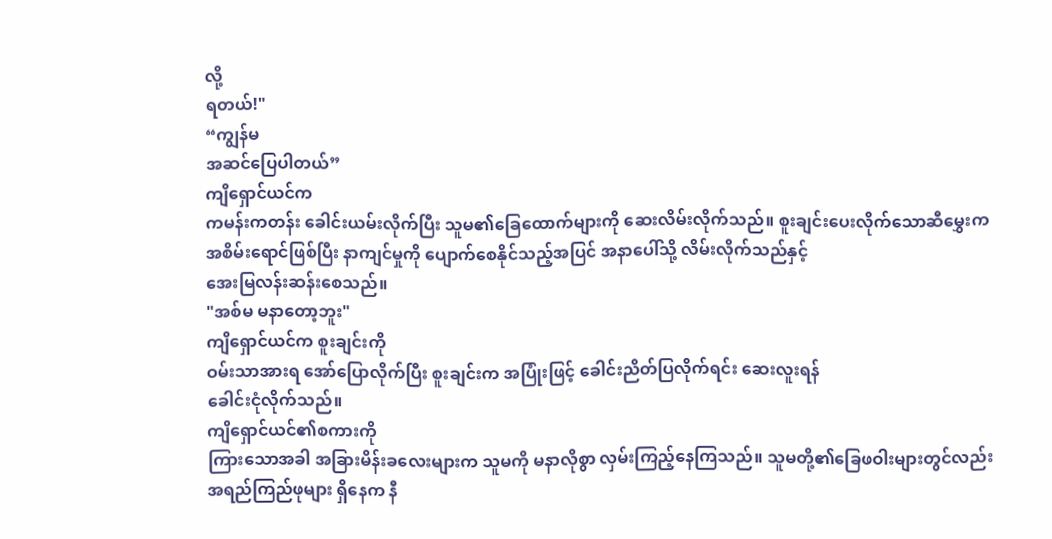လို့
ရတယ်!"
“ကျွန်မ
အဆင်ပြေပါတယ်”
ကျိရှောင်ယင်က
ကမန်းကတန်း ခေါင်းယမ်းလိုက်ပြီး သူမ၏ခြေထောက်များကို ဆေးလိမ်းလိုက်သည်။ စူးချင်းပေးလိုက်သောဆီမွှေးက
အစိမ်းရောင်ဖြစ်ပြီး နာကျင်မှုကို ပျောက်စေနိုင်သည့်အပြင် အနာပေါ်သို့ လိမ်းလိုက်သည်နှင့်
အေးမြလန်းဆန်းစေသည်။
"အစ်မ မနာတော့ဘူး"
ကျိရှောင်ယင်က စူးချင်းကို
ဝမ်းသာအားရ အော်ပြောလိုက်ပြီး စူးချင်းက အပြုံးဖြင့် ခေါင်းညိတ်ပြလိုက်ရင်း ဆေးလူးရန်
ခေါင်းငုံလိုက်သည်။
ကျိရှောင်ယင်၏စကားကို
ကြားသောအခါ အခြားမိန်းခလေးများက သူမကို မနာလိုစွာ လှမ်းကြည့်နေကြသည်။ သူမတို့၏ခြေဖဝါးများတွင်လည်း
အရည်ကြည်ဖုများ ရှိနေက နီ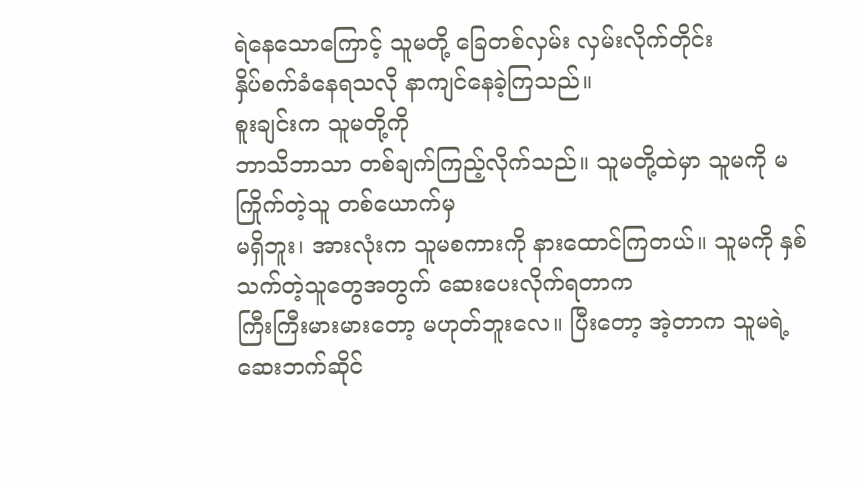ရဲနေသောကြောင့် သူမတို့ ခြေတစ်လှမ်း လှမ်းလိုက်တိုင်း
နှိပ်စက်ခံနေရသလို နာကျင်နေခဲ့ကြသည်။
စူးချင်းက သူမတို့ကို
ဘာသိဘာသာ တစ်ချက်ကြည့်လိုက်သည်။ သူမတို့ထဲမှာ သူမကို မကြိုက်တဲ့သူ တစ်ယောက်မှ
မရှိဘူး၊ အားလုံးက သူမစကားကို နားထောင်ကြတယ်။ သူမကို နှစ်သက်တဲ့သူတွေအတွက် ဆေးပေးလိုက်ရတာက
ကြီးကြီးမားမားတော့ မဟုတ်ဘူးလေ။ ပြီးတော့ အဲ့တာက သူမရဲ့ ဆေးဘက်ဆိုင်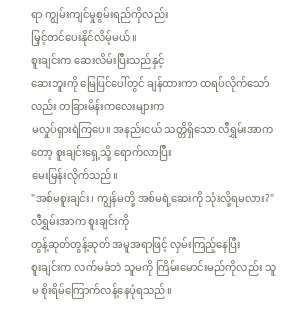ရာ ကျွမ်းကျင်မှုစွမ်းရည်ကိုလည်း
မြှင့်တင်ပေးနိုင်လိမ့်မယ်။
စူးချင်းက ဆေးလိမ်းပြီးသည်နှင့်
ဆေးဘူးကို မြေပြင်ပေါ်တွင် ချန်ထားကာ ထရပ်လိုက်သော်လည်း တခြားမိန်းကလေးများက
မလှုပ်ရှားရဲကြပေ။ အနည်းငယ် သတ္တိရှိသော လီရွှမ်းအာကတော့ စူးချင်းရှေ့သို့ ရောက်လာပြီး
မေးမြန်းလိုက်သည်။
"အစ်မစူးချင်း၊ ကျွန်မတို့ အစ်မရဲ့ဆေးကို သုံးလို့ရမလား?"
လီရွှမ်းအာက စူးချင်းကို
တွန့်ဆုတ်တွန့်ဆုတ် အမူအရာဖြင့် လှမ်းကြည့်နေပြီး
စူးချင်းက လက်မခံဘဲ သူမကို ကြိမ်းမောင်းမည်ကိုလည်း သူမ စိုးရိမ်ကြောက်လန့်နေပုံရသည်။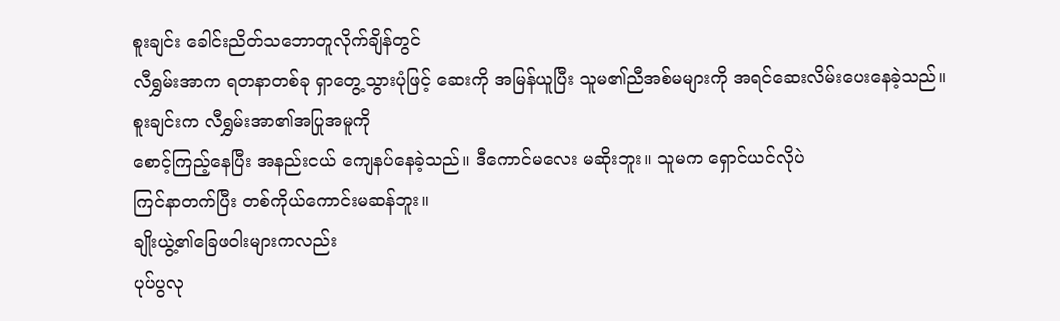စူးချင်း ခေါင်းညိတ်သဘောတူလိုက်ချိန်တွင်
လီရွှမ်းအာက ရတနာတစ်ခု ရှာတွေ့သွားပုံဖြင့် ဆေးကို အမြန်ယူပြီး သူမ၏ညီအစ်မများကို အရင်ဆေးလိမ်းပေးနေခဲ့သည်။
စူးချင်းက လီရွှမ်းအာ၏အပြုအမူကို
စောင့်ကြည့်နေပြီး အနည်းငယ် ကျေနပ်နေခဲ့သည်။ ဒီကောင်မလေး မဆိုးဘူး။ သူမက ရှောင်ယင်လိုပဲ
ကြင်နာတက်ပြီး တစ်ကိုယ်ကောင်းမဆန်ဘူး။
ချိုးယွဲ့၏ခြေဖဝါးများကလည်း
ပုပ်ပွလု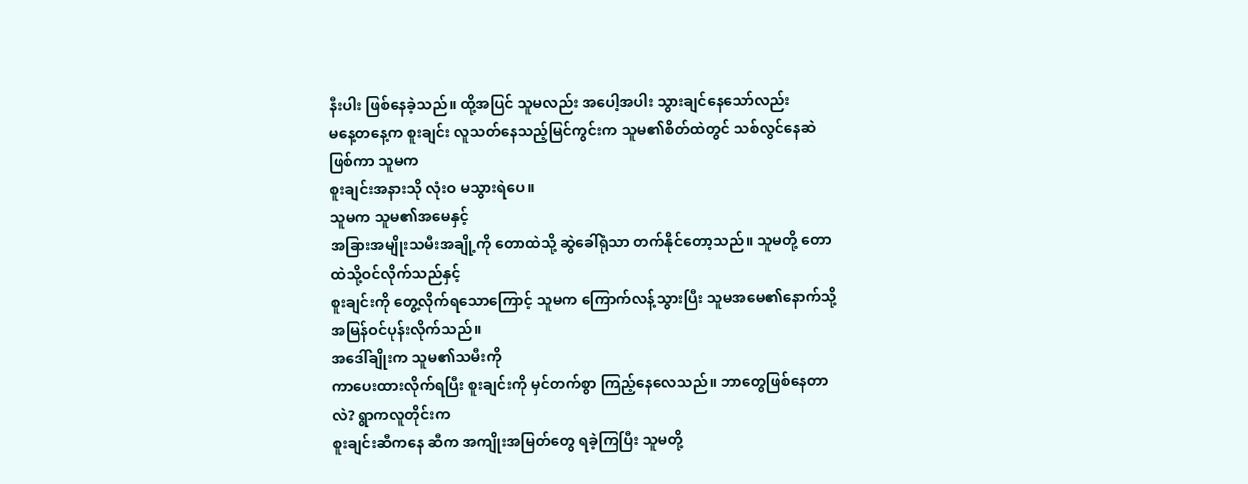နီးပါး ဖြစ်နေခဲ့သည်။ ထို့အပြင် သူမလည်း အပေါ့အပါး သွားချင်နေသော်လည်း
မနေ့တနေ့က စူးချင်း လူသတ်နေသည့်မြင်ကွင်းက သူမ၏စိတ်ထဲတွင် သစ်လွင်နေဆဲဖြစ်ကာ သူမက
စူးချင်းအနားသို လုံးဝ မသွားရဲပေ။
သူမက သူမ၏အမေနှင့်
အခြားအမျိုးသမီးအချို့ကို တောထဲသို့ ဆွဲခေါ်ရုံသာ တက်နိုင်တော့သည်။ သူမတို့ တောထဲသို့ဝင်လိုက်သည်နှင့်
စူးချင်းကို တွေ့လိုက်ရသောကြောင့် သူမက ကြောက်လန့်သွားပြီး သူမအမေ၏နောက်သို့ အမြန်ဝင်ပုန်းလိုက်သည်။
အဒေါ်ချိုးက သူမ၏သမီးကို
ကာပေးထားလိုက်ရပြီး စူးချင်းကို မှင်တက်စွာ ကြည့်နေလေသည်။ ဘာတွေဖြစ်နေတာလဲ? ရွာကလူတိုင်းက
စူးချင်းဆီကနေ ဆီက အကျိုးအမြတ်တွေ ရခဲ့ကြပြီး သူမတို့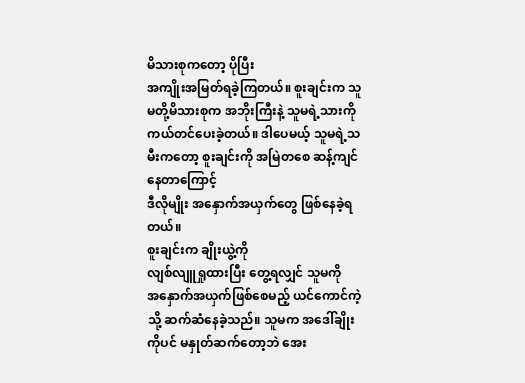မိသားစုကတော့ ပိုပြီး
အကျိုးအမြတ်ရခဲ့ကြတယ်။ စူးချင်းက သူမတို့မိသားစုက အဘိုးကြီးနဲ့ သူမရဲ့သားကို
ကယ်တင်ပေးခဲ့တယ်။ ဒါပေမယ့် သူမရဲ့သမီးကတော့ စူးချင်းကို အမြဲတစေ ဆန့်ကျင်နေတာကြောင့်
ဒီလိုမျိုး အနှောက်အယှက်တွေ ဖြစ်နေခဲ့ရတယ်။
စူးချင်းက ချိုးယွဲ့ကို
လျစ်လျူရှုထားပြီး တွေ့ရလျှင် သူမကို
အနှောက်အယှက်ဖြစ်စေမည့် ယင်ကောင်ကဲ့သို့ ဆက်ဆံနေခဲ့သည်။ သူမက အဒေါ်ချိုးကိုပင် မနှုတ်ဆက်တော့ဘဲ အေး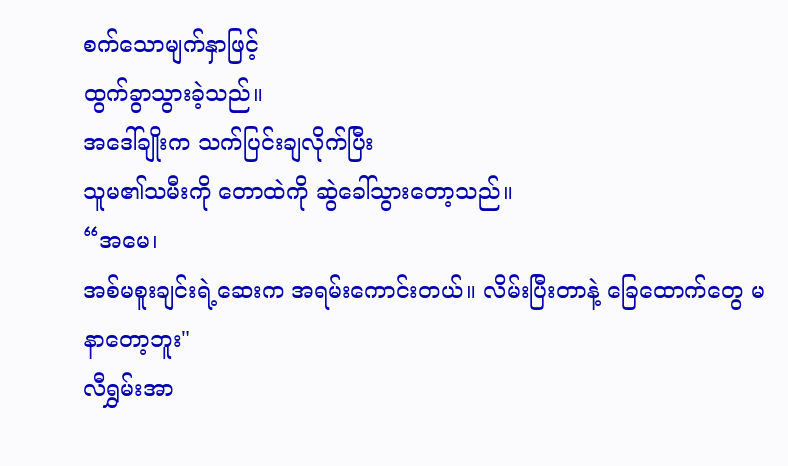စက်သောမျက်နှာဖြင့်
ထွက်ခွာသွားခဲ့သည်။
အဒေါ်ချိုးက သက်ပြင်းချလိုက်ပြီး
သူမ၏သမီးကို တောထဲကို ဆွဲခေါ်သွားတော့သည်။
“အမေ၊
အစ်မစူးချင်းရဲ့ဆေးက အရမ်းကောင်းတယ်။ လိမ်းပြီးတာနဲ့ ခြေထောက်တွေ မနာတော့ဘူး"
လီရွှမ်းအာ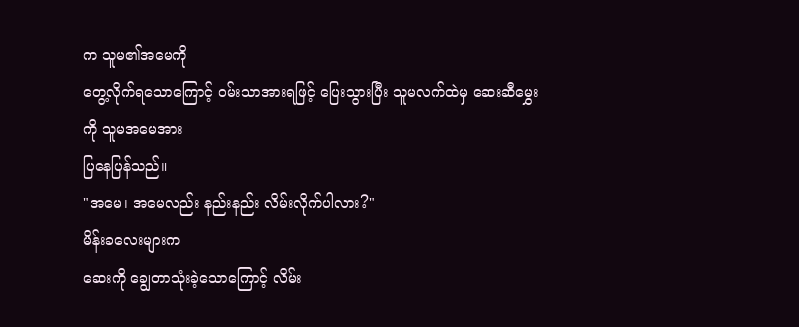က သူမ၏အမေကို
တွေ့လိုက်ရသောကြောင့် ဝမ်းသာအားရဖြင့် ပြေးသွားပြီး သူမလက်ထဲမှ ဆေးဆီမွှေးကို သူမအမေအား
ပြနေပြန်သည်။
"အမေ၊ အမေလည်း နည်းနည်း လိမ်းလိုက်ပါလား?"
မိန်းခလေးများက
ဆေးကို ချွေတာသုံးခဲ့သောကြောင့် လိမ်း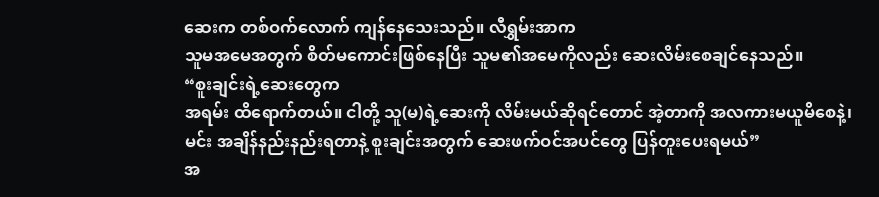ဆေးက တစ်ဝက်လောက် ကျန်နေသေးသည်။ လီရွှမ်းအာက
သူမအမေအတွက် စိတ်မကောင်းဖြစ်နေပြီး သူမ၏အမေကိုလည်း ဆေးလိမ်းစေချင်နေသည်။
“စူးချင်းရဲ့ဆေးတွေက
အရမ်း ထိရောက်တယ်။ ငါတို့ သူ(မ)ရဲ့ဆေးကို လိမ်းမယ်ဆိုရင်တောင် အဲ့တာကို အလကားမယူမိစေနဲ့၊
မင်း အချိန်နည်းနည်းရတာနဲ့ စူးချင်းအတွက် ဆေးဖက်ဝင်အပင်တွေ ပြန်တူးပေးရမယ်”
အ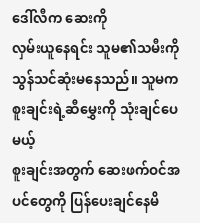ဒေါ်လီက ဆေးကို
လှမ်းယူနေရင်း သူမ၏သမီးကို သွန်သင်ဆုံးမနေသည်။ သူမက စူးချင်းရဲ့ဆီမွှေးကို သုံးချင်ပေမယ့်
စူးချင်းအတွက် ဆေးဖက်ဝင်အပင်တွေကို ပြန်ပေးချင်နေမိ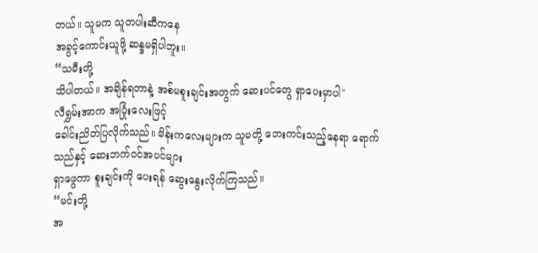တယ်။ သူမက သူတပါးဆီကနေ
အခွင့်ကောင်းယူဖို့ ဆန္ဒမရှိပါဘူး။
“သမီးတို့
သိပါတယ်။ အချိန်ရတာနဲ့ အစ်မစူးချင်းအတွက် ဆေးပင်တွေ ရှာပေးမှာပါ"
လီရွှမ်းအာက အပြုံးလေးဖြင့်
ခေါင်းညိတ်ပြလိုက်သည်။ မိန်းကလေးများက သူမတို့ ဘေးကင်းသည့်နေရာ ရောက်သည်နှင့် ဆေးဘက်ဝင်အပင်များ
ရှာဖွေကာ စူးချင်းကို ပေးရန် ဆွေးနွေးလိုက်ကြသည်။
“မင်းတို့
အ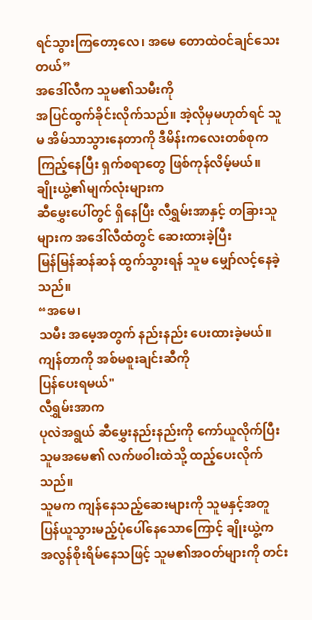ရင်သွားကြတော့လေ၊ အမေ တောထဲဝင်ချင်သေးတယ်”
အဒေါ်လီက သူမ၏သမီးကို
အပြင်ထွက်ခိုင်းလိုက်သည်။ အဲ့လိုမှမဟုတ်ရင် သူမ အိမ်သာသွားနေတာကို ဒီမိန်းကလေးတစ်စုက
ကြည့်နေပြီး ရှက်စရာတွေ ဖြစ်ကုန်လိမ့်မယ်။
ချိုးယွဲ့၏မျက်လုံးများက
ဆီမွှေးပေါ်တွင် ရှိနေပြီး လီရွှမ်းအာနှင့် တခြားသူများက အဒေါ်လီထံတွင် ဆေးထားခဲ့ပြီး
မြန်မြန်ဆန်ဆန် ထွက်သွားရန် သူမ မျှော်လင့်နေခဲ့သည်။
“အမေ၊
သမီး အမေ့အတွက် နည်းနည်း ပေးထားခဲ့မယ်။ ကျန်တာကို အစ်မစူးချင်းဆီကို
ပြန်ပေးရမယ်"
လီရွှမ်းအာက
ပုလဲအရွယ် ဆီမွှေးနည်းနည်းကို ကော်ယူလိုက်ပြီး သူမအမေ၏ လက်ဖဝါးထဲသို့ ထည့်ပေးလိုက်သည်။
သူမက ကျန်နေသည့်ဆေးများကို သူမနှင့်အတူ ပြန်ယူသွားမည့်ပုံပေါ်နေသောကြောင့် ချိုးယွဲ့က
အလွန်စိုးရိမ်နေသဖြင့် သူမ၏အဝတ်များကို တင်း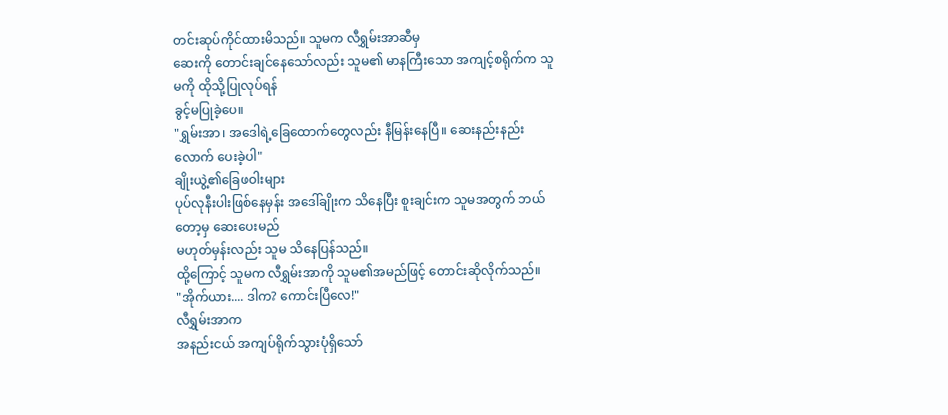တင်းဆုပ်ကိုင်ထားမိသည်။ သူမက လီရွှမ်းအာဆီမှ
ဆေးကို တောင်းချင်နေသော်လည်း သူမ၏ မာနကြီးသော အကျင့်စရိုက်က သူမကို ထိုသို့ပြုလုပ်ရန်
ခွင့်မပြုခဲ့ပေ။
"ရွှမ်းအာ၊ အဒေါရဲ့ခြေထောက်တွေလည်း နီမြန်းနေပြီ။ ဆေးနည်းနည်းလောက် ပေးခဲ့ပါ"
ချိုးယွဲ့၏ခြေဖဝါးများ
ပုပ်လုနီးပါးဖြစ်နေမှန်း အဒေါ်ချိုးက သိနေပြီး စူးချင်းက သူမအတွက် ဘယ်တော့မှ ဆေးပေးမည်
မဟုတ်မှန်းလည်း သူမ သိနေပြန်သည်။
ထို့ကြောင့် သူမက လီရွှမ်းအာကို သူမ၏အမည်ဖြင့် တောင်းဆိုလိုက်သည်။
"အိုက်ယား.... ဒါက? ကောင်းပြီလေ!"
လီရွှမ်းအာက
အနည်းငယ် အကျပ်ရိုက်သွားပုံရှိသော်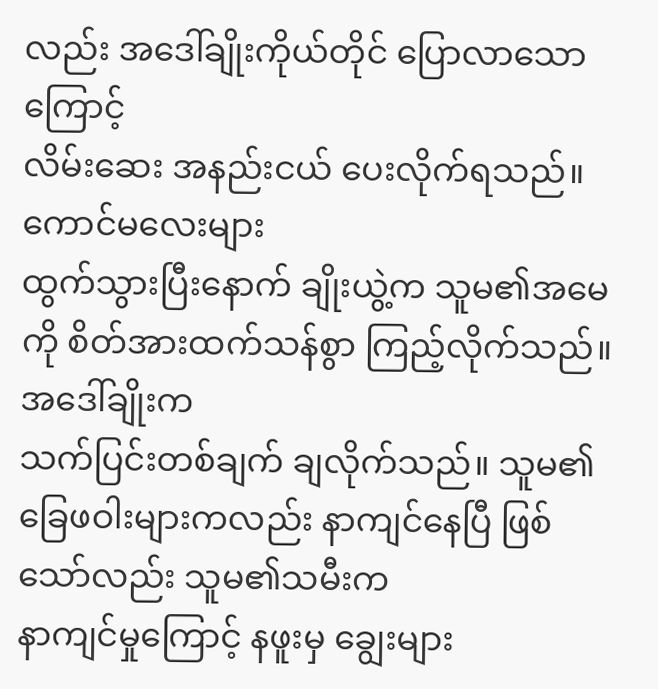လည်း အဒေါ်ချိုးကိုယ်တိုင် ပြောလာသောကြောင့်
လိမ်းဆေး အနည်းငယ် ပေးလိုက်ရသည်။
ကောင်မလေးများ
ထွက်သွားပြီးနောက် ချိုးယွဲ့က သူမ၏အမေကို စိတ်အားထက်သန်စွာ ကြည့်လိုက်သည်။ အဒေါ်ချိုးက
သက်ပြင်းတစ်ချက် ချလိုက်သည်။ သူမ၏ ခြေဖဝါးများကလည်း နာကျင်နေပြီ ဖြစ်သော်လည်း သူမ၏သမီးက
နာကျင်မှုကြောင့် နဖူးမှ ချွေးများ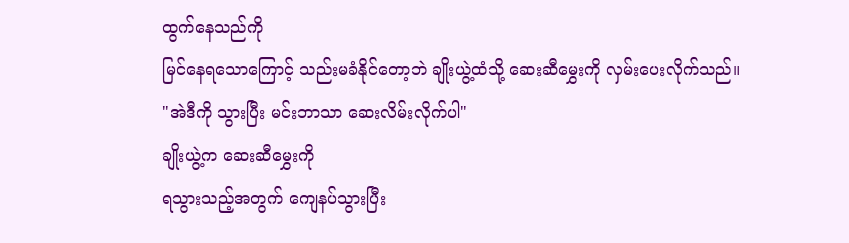ထွက်နေသည်ကို
မြင်နေရသောကြောင့် သည်းမခံနိုင်တော့ဘဲ ချိုးယွဲ့ထံသို့ ဆေးဆီမွှေးကို လှမ်းပေးလိုက်သည်။
"အဲဒီကို သွားပြီး မင်းဘာသာ ဆေးလိမ်းလိုက်ပါ"
ချိုးယွဲ့က ဆေးဆီမွှေးကို
ရသွားသည့်အတွက် ကျေနပ်သွားပြီး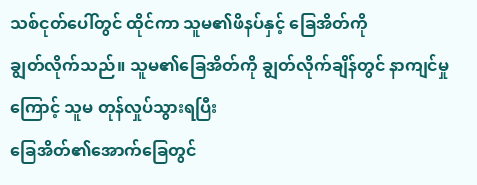သစ်ငုတ်ပေါ်တွင် ထိုင်ကာ သူမ၏ဖိနပ်နှင့် ခြေအိတ်ကို
ချွတ်လိုက်သည်။ သူမ၏ခြေအိတ်ကို ချွတ်လိုက်ချိန်တွင် နာကျင်မှုကြောင့် သူမ တုန်လှုပ်သွားရပြီး
ခြေအိတ်၏အောက်ခြေတွင်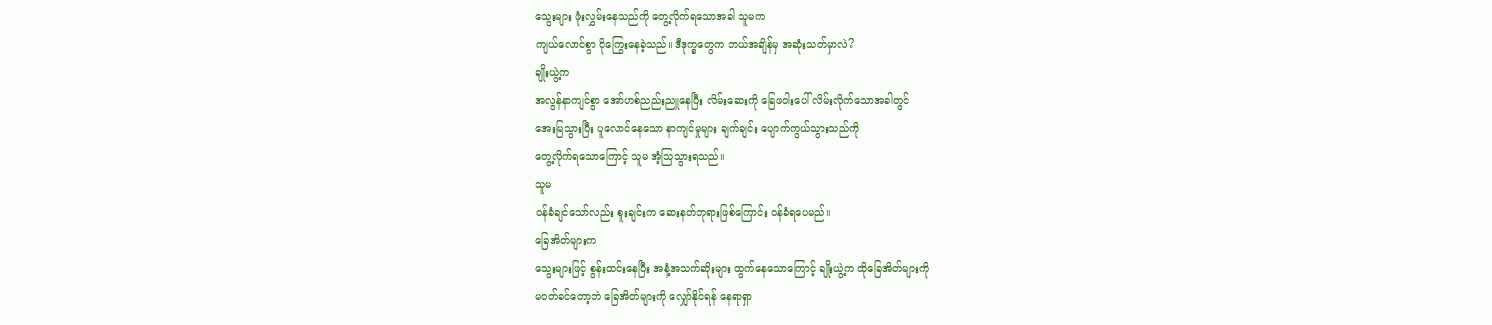သွေးများ ဖုံးလွှမ်းနေသည်ကို တွေ့လိုက်ရသောအခါ သူမက
ကျယ်လောင်စွာ ငိုကြွေးနေခဲ့သည်။ ဒီဒုက္ခတွေက ဘယ်အချိန်မှ အဆုံးသတ်မှာလဲ?
ချိုးယွဲ့က
အလွန်နာကျင်စွာ အော်ဟစ်ညည်းညူနေပြီး လိမ်းဆေးကို ခြေဖဝါးပေါ် လိမ်းလိုက်သောအခါတွင်
အေးမြသွားပြီး ပူလောင်နေသော နာကျင်မှုများ ချက်ချင်း ပျောက်ကွယ်သွားသည်ကို
တွေ့လိုက်ရသောကြောင့် သူမ အံ့သြသွားရသည်။
သူမ
ဝန်ခံချင်သော်လည်း စူးချင်းက ဆေးနတ်ဘုရားဖြစ်ကြောင်း ဝန်ခံရပေမည်။
ခြေအိတ်များက
သွေးများဖြင့် စွန်းထင်းနေပြီး အနံ့အသက်ဆိုးများ ထွက်နေသောကြောင့် ချိုးယွဲ့က ထိုခြေအိတ်များကို
မဝတ်ခင်တော့ဘဲ ခြေအိတ်များကို လျှော်နိုင်ရန် နေရာရှာ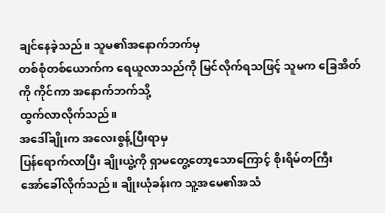ချင်နေခဲ့သည်။ သူမ၏အနောက်ဘက်မှ
တစ်စုံတစ်ယောက်က ရေယူလာသည်ကို မြင်လိုက်ရသဖြင့် သူမက ခြေအိတ်ကို ကိုင်ကာ အနောက်ဘက်သို့
ထွက်လာလိုက်သည်။
အဒေါ်ချိုးက အလေးစွန့်ပြီးရာမှ
ပြန်ရောက်လာပြီး ချိုးယွဲ့ကို ရှာမတွေ့တော့သောကြောင့် စိုးရိမ်တကြီး
အော်ခေါ်လိုက်သည်။ ချိုးယုံခန်းက သူ့အမေ၏အသံ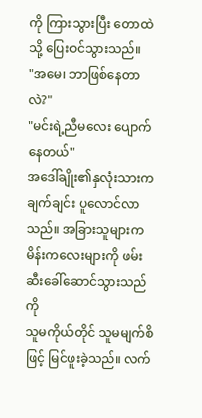ကို ကြားသွားပြီး တောထဲသို့ ပြေးဝင်သွားသည်။
"အမေ၊ ဘာဖြစ်နေတာလဲ?"
"မင်းရဲ့ညီမလေး ပျောက်နေတယ်"
အဒေါ်ချိုး၏နှလုံးသားက
ချက်ချင်း ပူလောင်လာသည်။ အခြားသူများက မိန်းကလေးများကို ဖမ်းဆီးခေါ်ဆောင်သွားသည်ကို
သူမကိုယ်တိုင် သူမမျက်စိဖြင့် မြင်ဖူးခဲ့သည်။ လက်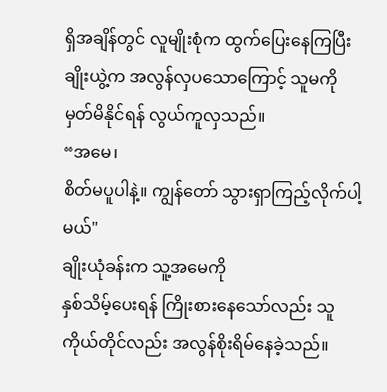ရှိအချိန်တွင် လူမျိုးစုံက ထွက်ပြေးနေကြပြီး
ချိုးယွဲ့က အလွန်လှပသောကြောင့် သူမကို မှတ်မိနိုင်ရန် လွယ်ကူလှသည်။
“အမေ၊
စိတ်မပူပါနဲ့။ ကျွန်တော် သွားရှာကြည့်လိုက်ပါ့မယ်"
ချိုးယုံခန်းက သူ့အမေကို
နှစ်သိမ့်ပေးရန် ကြိုးစားနေသော်လည်း သူကိုယ်တိုင်လည်း အလွန်စိုးရိမ်နေခဲ့သည်။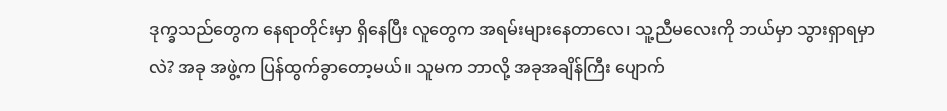ဒုက္ခသည်တွေက နေရာတိုင်းမှာ ရှိနေပြီး လူတွေက အရမ်းများနေတာလေ၊ သူ့ညီမလေးကို ဘယ်မှာ သွားရှာရမှာလဲ? အခု အဖွဲ့က ပြန်ထွက်ခွာတော့မယ်။ သူမက ဘာလို့ အခုအချိန်ကြီး ပျောက်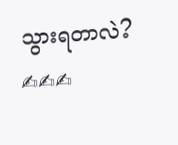သွားရတာလဲ?
✍✍✍